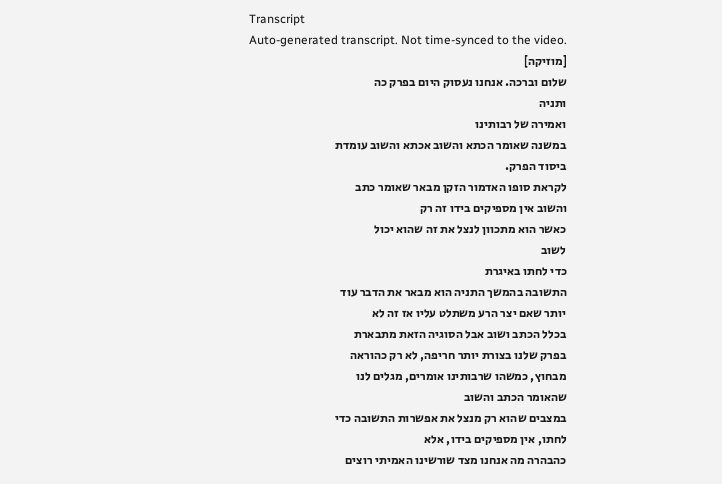Transcript
Auto-generated transcript. Not time-synced to the video.
[מוזיקה]
שלום וברכה. אנחנו נעסוק היום בפרק כה
ותניה
ואמירה של רבותינו
במשנה שאומר הכתא והשוב אכתא והשוב עומדת
ביסוד הפרק.
לקראת סופו האדמור הזקן מבאר שאומר כתב
והשוב אין מספיקים בידו זה רק
כאשר הוא מתכוון לנצל את זה שהוא יכול
לשוב
כדי לחתו באיגרת
התשובה בהמשך התניה הוא מבאר את הדבר עוד
יותר שאם יצר הרע משתלט עליו אז זה לא
בכלל הכתב ושוב אבל הסוגיה הזאת מתבארת
בפרק שלנו בצורת יותר חריפה, לא רק כהוראה
מבחוץ, כמשהו שרבותינו אומרים, מגלים לנו
שהאומר הכתב והשוב
במצבים שהוא רק מנצל את אפשרות התשובה כדי
לחתו, אין מספיקים בידו, אלא
כהבהרה מה אנחנו מצד שורשינו האמיתי רוצים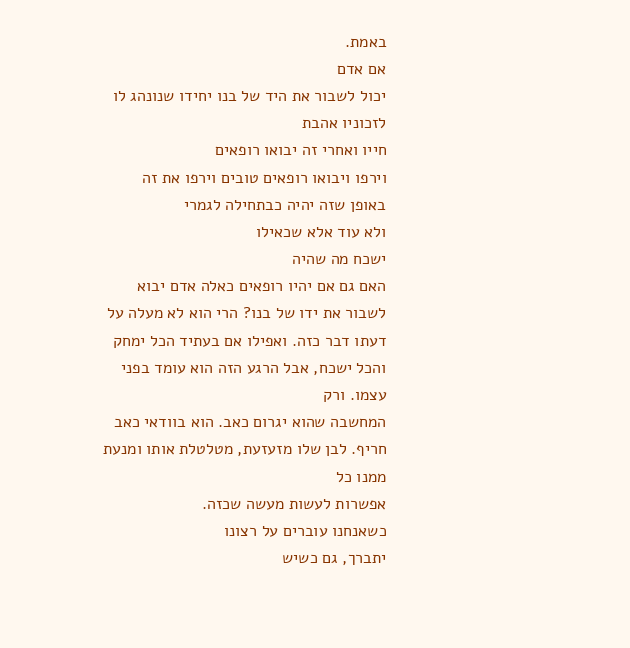באמת.
אם אדם
יכול לשבור את היד של בנו יחידו שנונהג לו
לזכוניו אהבת
חייו ואחרי זה יבואו רופאים
וירפו ויבואו רופאים טובים וירפו את זה
באופן שזה יהיה כבתחילה לגמרי
ולא עוד אלא שכאילו
ישכח מה שהיה
האם גם אם יהיו רופאים כאלה אדם יבוא
לשבור את ידו של בנו? הרי הוא לא מעלה על
דעתו דבר כזה. ואפילו אם בעתיד הכל ימחק
והכל ישכח, אבל הרגע הזה הוא עומד בפני
עצמו. ורק
המחשבה שהוא יגרום כאב. הוא בוודאי כאב
חריף. לבן שלו מזעזעת, מטלטלת אותו ומנעת
ממנו כל
אפשרות לעשות מעשה שכזה.
כשאנחנו עוברים על רצונו
יתברך, גם כשיש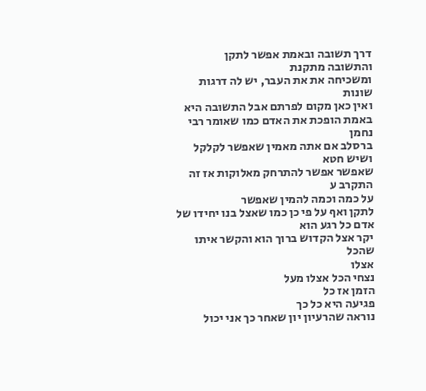דרך תשובה ובאמת אפשר לתקן
והתשובה מתקנת
ומשכיחה את את העבר, יש לה דרגות שונות
ואין כאן מקום לפרתם אבל התשובה היא
באמת הופכת את האדם כמו שאומר רבי נחמן
ברסלב אם אתה מאמין שאפשר לקלקל ושיש חטא
שאפשר אפשר להתרחק מאלוקות אז זה התקרב ע
על כמה וכמה להמין שאפשר
לתקן ואף על פי כן כמו שאצל בנו יחידו של
אדם כל רגע הוא
יקר אצל הקדוש ברוך הוא והקשר איתו שהכל
אצלו
נצחי הכל אצלו מעל
הזמן אז כל
פגיעה היא כל כך
נוראה שהרעיון יון שאחר כך אני יכול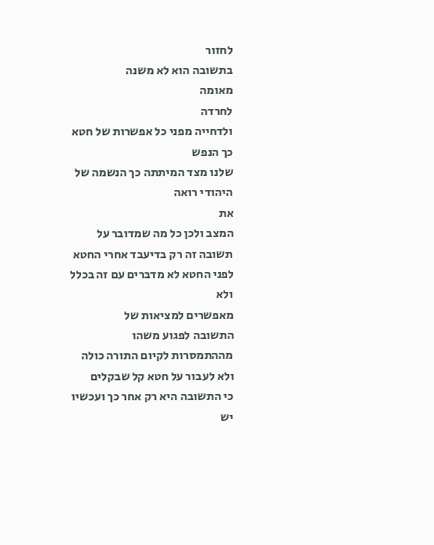לחזור
בתשובה הוא לא משנה
מאומה
לחרדה
ולדחייה מפני כל אפשרות של חטא כך הנפש
שלנו מצד המיתתה כך הנשמה של היהודי רואה
את
המצב ולכן כל מה שמדובר על
תשובה זה רק בדיעבד אחרי החטא
לפני החטא לא מדברים עם זה בכלל
ולא
מאפשרים למציאות של
התשובה לפגוע משהו
מההתמסרות לקיום התורה כולה
ולא לעבור על חטא קל שבקלים
כי התשובה היא רק אחר כך ועכשיו יש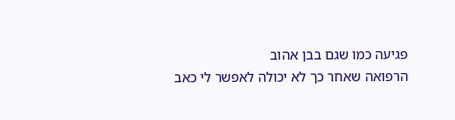פגיעה כמו שגם בבן אהוב
הרפואה שאחר כך לא יכולה לאפשר לי כאב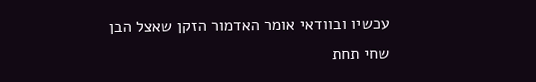עכשיו ובוודאי אומר האדמור הזקן שאצל הבן
שחי תחת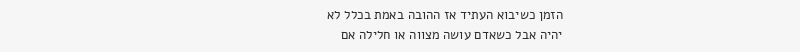הזמן כשיבוא העתיד אז ההובה באמת בכלל לא
יהיה אבל כשאדם עושה מצווה או חלילה אם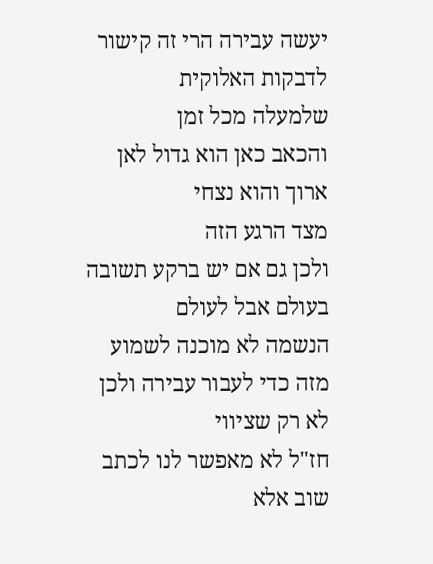יעשה עבירה הרי זה קישור לדבקות האלוקית
שלמעלה מכל זמן
והכאב כאן הוא גדול לאן ארוך והוא נצחי
מצד הרגע הזה
ולכן גם אם יש ברקע תשובה בעולם אבל לעולם
הנשמה לא מוכנה לשמוע
מזה כדי לעבור עבירה ולכן לא רק שציווי
חז"ל לא מאפשר לנו לכתב שוב אלא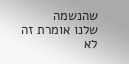שהנשמה
שלנו אומרת זה לא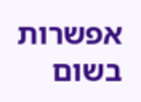אפשרות בשום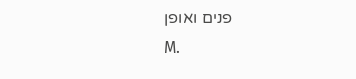פנים ואופן
M.